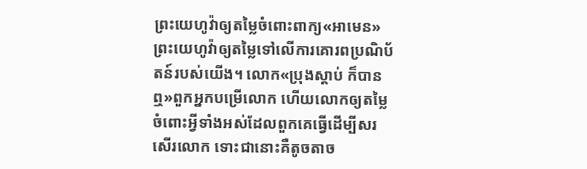ព្រះយេហូវ៉ាឲ្យតម្លៃចំពោះពាក្យ«អាមេន»
ព្រះយេហូវ៉ាឲ្យតម្លៃទៅលើការគោរពប្រណិប័តន៍របស់យើង។ លោក«ប្រុងស្ដាប់ ក៏បានឮ»ពួកអ្នកបម្រើលោក ហើយលោកឲ្យតម្លៃចំពោះអ្វីទាំងអស់ដែលពួកគេធ្វើដើម្បីសរសើរលោក ទោះជានោះគឺតូចតាច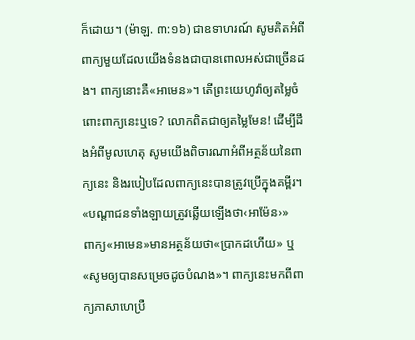ក៏ដោយ។ (ម៉ាឡ. ៣:១៦) ជាឧទាហរណ៍ សូមគិតអំពីពាក្យមួយដែលយើងទំនងជាបានពោលអស់ជាច្រើនដង។ ពាក្យនោះគឺ«អាមេន»។ តើព្រះយេហូវ៉ាឲ្យតម្លៃចំពោះពាក្យនេះឬទេ? លោកពិតជាឲ្យតម្លៃមែន! ដើម្បីដឹងអំពីមូលហេតុ សូមយើងពិចារណាអំពីអត្ថន័យនៃពាក្យនេះ និងរបៀបដែលពាក្យនេះបានត្រូវប្រើក្នុងគម្ពីរ។
«បណ្ដាជនទាំងឡាយត្រូវឆ្លើយឡើងថា‹អាម៉ែន›»
ពាក្យ«អាមេន»មានអត្ថន័យថា«ប្រាកដហើយ» ឬ«សូមឲ្យបានសម្រេចដូចបំណង»។ ពាក្យនេះមកពីពាក្យភាសាហេប្រឺ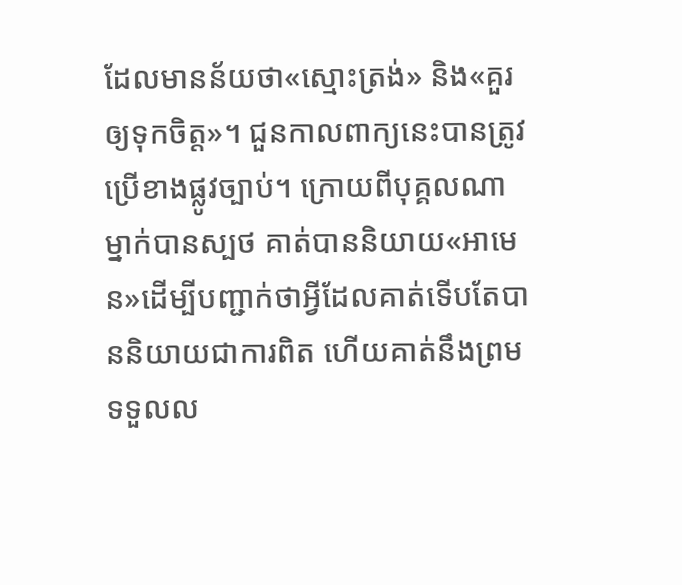ដែលមានន័យថា«ស្មោះត្រង់» និង«គួរឲ្យទុកចិត្ត»។ ជួនកាលពាក្យនេះបានត្រូវប្រើខាងផ្លូវច្បាប់។ ក្រោយពីបុគ្គលណាម្នាក់បានស្បថ គាត់បាននិយាយ«អាមេន»ដើម្បីបញ្ជាក់ថាអ្វីដែលគាត់ទើបតែបាននិយាយជាការពិត ហើយគាត់នឹងព្រមទទួលល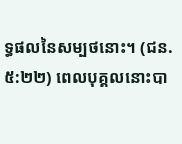ទ្ធផលនៃសម្បថនោះ។ (ជន. ៥:២២) ពេលបុគ្គលនោះបា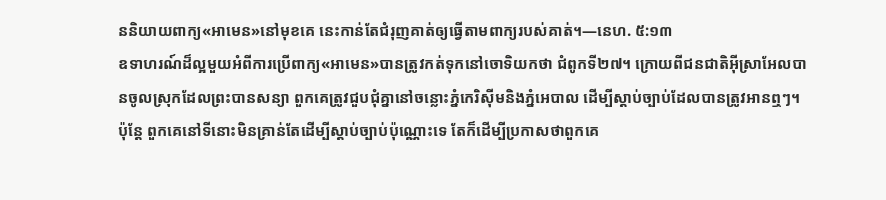ននិយាយពាក្យ«អាមេន»នៅមុខគេ នេះកាន់តែជំរុញគាត់ឲ្យធ្វើតាមពាក្យរបស់គាត់។—នេហ. ៥:១៣
ឧទាហរណ៍ដ៏ល្អមួយអំពីការប្រើពាក្យ«អាមេន»បានត្រូវកត់ទុកនៅចោទិយកថា ជំពូកទី២៧។ ក្រោយពីជនជាតិអ៊ីស្រាអែលបានចូលស្រុកដែលព្រះបានសន្យា ពួកគេត្រូវជួបជុំគ្នានៅចន្លោះភ្នំកេរិស៊ីមនិងភ្នំអេបាល ដើម្បីស្ដាប់ច្បាប់ដែលបានត្រូវអានឮៗ។ ប៉ុន្តែ ពួកគេនៅទីនោះមិនគ្រាន់តែដើម្បីស្ដាប់ច្បាប់ប៉ុណ្ណោះទេ តែក៏ដើម្បីប្រកាសថាពួកគេ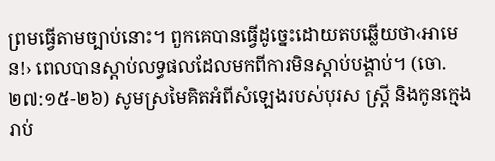ព្រមធ្វើតាមច្បាប់នោះ។ ពួកគេបានធ្វើដូច្នេះដោយតបឆ្លើយថា‹អាមេន!› ពេលបានស្ដាប់លទ្ធផលដែលមកពីការមិនស្ដាប់បង្គាប់។ (ចោ. ២៧:១៥-២៦) សូមស្រមៃគិតអំពីសំឡេងរបស់បុរស ស្ត្រី និងកូនក្មេងរាប់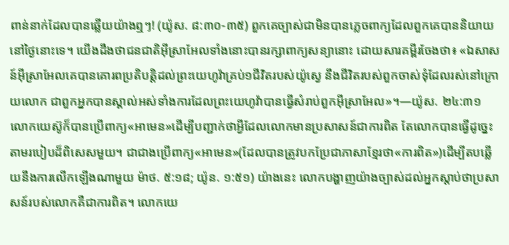ពាន់នាក់ដែលបានឆ្លើយយ៉ាងឮៗ! (យ៉ូស. ៨:៣០-៣៥) ពួកគេច្បាស់ជាមិនបានភ្លេចពាក្យដែលពួកគេបាននិយាយនៅថ្ងៃនោះទេ។ យើងដឹងថាជនជាតិអ៊ីស្រាអែលទាំងនោះបានរក្សាពាក្យសន្យានោះ ដោយសារគម្ពីរចែងថា៖ «ឯសាសន៍អ៊ីស្រាអែលគេបានគោរពប្រតិបត្ដិដល់ព្រះយេហូវ៉ាគ្រប់១ជីវិតរបស់យ៉ូស្វេ នឹងជីវិតរបស់ពួកចាស់ទុំដែលរស់នៅក្រោយលោក ជាពួកអ្នកបានស្គាល់អស់ទាំងការដែលព្រះយេហូវ៉ាបានធ្វើសំរាប់ពួកអ៊ីស្រាអែល»។—យ៉ូស. ២៤:៣១
លោកយេស៊ូក៏បានប្រើពាក្យ«អាមេន»ដើម្បីបញ្ជាក់ថាអ្វីដែលលោកមានប្រសាសន៍ជាការពិត តែលោកបានធ្វើដូច្នេះតាមរបៀបដ៏ពិសេសមួយ។ ជាជាងប្រើពាក្យ«អាមេន»(ដែលបានត្រូវបកប្រែជាភាសាខ្មែរថា«ការពិត»)ដើម្បីតបឆ្លើយនឹងការលើកឡើងណាមួយ ម៉ាថ. ៥:១៨; យ៉ូន. ១:៥១) យ៉ាងនេះ លោកបង្ហាញយ៉ាងច្បាស់ដល់អ្នកស្ដាប់ថាប្រសាសន៍របស់លោកគឺជាការពិត។ លោកយេ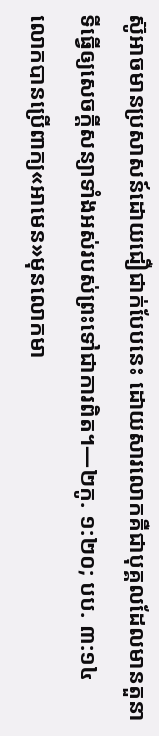ស៊ូអាចមានប្រសាសន៍ដោយជឿជាក់បែបនេះ ដោយសារលោកគឺជាបុគ្គលដែលមានតួនាទីធ្វើឲ្យសេចក្ដីសន្យាទាំងអស់របស់ព្រះទៅជាការពិត។—២កូ. ១:២០; បប. ៣:១៤
លោកបានប្រើពាក្យ«អាមេន»មុនលោកមា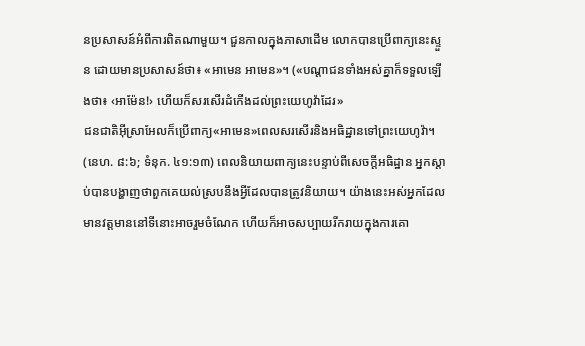នប្រសាសន៍អំពីការពិតណាមួយ។ ជួនកាលក្នុងភាសាដើម លោកបានប្រើពាក្យនេះស្ទួន ដោយមានប្រសាសន៍ថា៖ «អាមេន អាមេន»។ («បណ្ដាជនទាំងអស់គ្នាក៏ទទួលឡើងថា៖ ‹អាម៉ែន!› ហើយក៏សរសើរដំកើងដល់ព្រះយេហូវ៉ាដែរ»
ជនជាតិអ៊ីស្រាអែលក៏ប្រើពាក្យ«អាមេន»ពេលសរសើរនិងអធិដ្ឋានទៅព្រះយេហូវ៉ា។ (នេហ. ៨:៦; ទំនុក. ៤១:១៣) ពេលនិយាយពាក្យនេះបន្ទាប់ពីសេចក្ដីអធិដ្ឋាន អ្នកស្ដាប់បានបង្ហាញថាពួកគេយល់ស្របនឹងអ្វីដែលបានត្រូវនិយាយ។ យ៉ាងនេះអស់អ្នកដែលមានវត្តមាននៅទីនោះអាចរួមចំណែក ហើយក៏អាចសប្បាយរីករាយក្នុងការគោ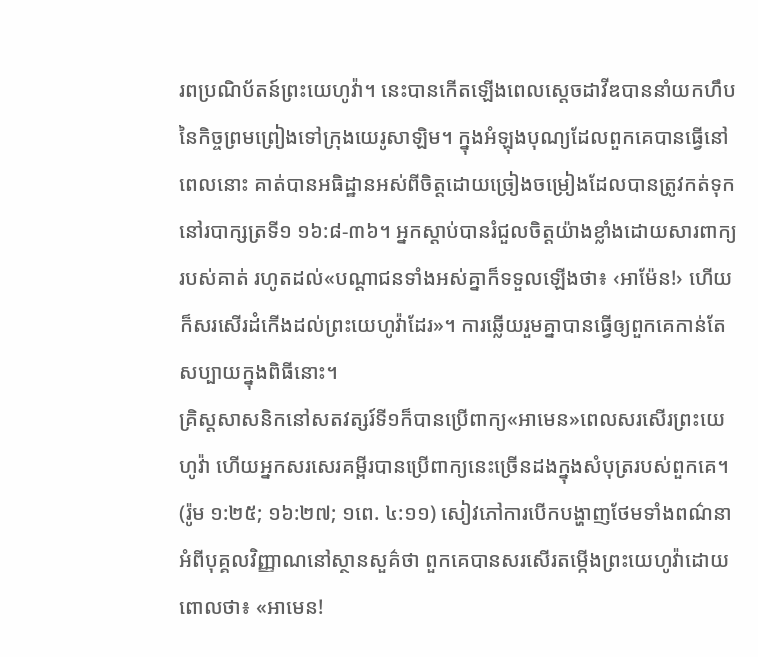រពប្រណិប័តន៍ព្រះយេហូវ៉ា។ នេះបានកើតឡើងពេលស្តេចដាវីឌបាននាំយកហឹបនៃកិច្ចព្រមព្រៀងទៅក្រុងយេរូសាឡិម។ ក្នុងអំឡុងបុណ្យដែលពួកគេបានធ្វើនៅពេលនោះ គាត់បានអធិដ្ឋានអស់ពីចិត្តដោយច្រៀងចម្រៀងដែលបានត្រូវកត់ទុកនៅរបាក្សត្រទី១ ១៦:៨-៣៦។ អ្នកស្ដាប់បានរំជួលចិត្តយ៉ាងខ្លាំងដោយសារពាក្យរបស់គាត់ រហូតដល់«បណ្ដាជនទាំងអស់គ្នាក៏ទទួលឡើងថា៖ ‹អាម៉ែន!› ហើយក៏សរសើរដំកើងដល់ព្រះយេហូវ៉ាដែរ»។ ការឆ្លើយរួមគ្នាបានធ្វើឲ្យពួកគេកាន់តែសប្បាយក្នុងពិធីនោះ។
គ្រិស្តសាសនិកនៅសតវត្សរ៍ទី១ក៏បានប្រើពាក្យ«អាមេន»ពេលសរសើរព្រះយេហូវ៉ា ហើយអ្នកសរសេរគម្ពីរបានប្រើពាក្យនេះច្រើនដងក្នុងសំបុត្ររបស់ពួកគេ។ (រ៉ូម ១:២៥; ១៦:២៧; ១ពេ. ៤:១១) សៀវភៅការបើកបង្ហាញថែមទាំងពណ៌នាអំពីបុគ្គលវិញ្ញាណនៅស្ថានសួគ៌ថា ពួកគេបានសរសើរតម្កើងព្រះយេហូវ៉ាដោយពោលថា៖ «អាមេន!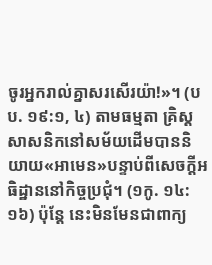ចូរអ្នករាល់គ្នាសរសើរយ៉ា!»។ (បប. ១៩:១, ៤) តាមធម្មតា គ្រិស្តសាសនិកនៅសម័យដើមបាននិយាយ«អាមេន»បន្ទាប់ពីសេចក្ដីអធិដ្ឋាននៅកិច្ចប្រជុំ។ (១កូ. ១៤:១៦) ប៉ុន្តែ នេះមិនមែនជាពាក្យ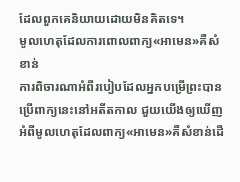ដែលពួកគេនិយាយដោយមិនគិតទេ។
មូលហេតុដែលការពោលពាក្យ«អាមេន»គឺសំខាន់
ការពិចារណាអំពីរបៀបដែលអ្នកបម្រើព្រះបានប្រើពាក្យនេះនៅអតីតកាល ជួយយើងឲ្យឃើញអំពីមូលហេតុដែលពាក្យ«អាមេន»គឺសំខាន់ដើ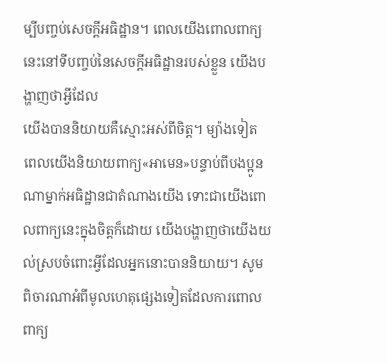ម្បីបញ្ចប់សេចក្ដីអធិដ្ឋាន។ ពេលយើងពោលពាក្យនេះនៅទីបញ្ចប់នៃសេចក្ដីអធិដ្ឋានរបស់ខ្លួន យើងបង្ហាញថាអ្វីដែល
យើងបាននិយាយគឺស្មោះអស់ពីចិត្ត។ ម្យ៉ាងទៀត ពេលយើងនិយាយពាក្យ«អាមេន»បន្ទាប់ពីបងប្អូនណាម្នាក់អធិដ្ឋានជាតំណាងយើង ទោះជាយើងពោលពាក្យនេះក្នុងចិត្តក៏ដោយ យើងបង្ហាញថាយើងយល់ស្របចំពោះអ្វីដែលអ្នកនោះបាននិយាយ។ សូមពិចារណាអំពីមូលហេតុផ្សេងទៀតដែលការពោលពាក្យ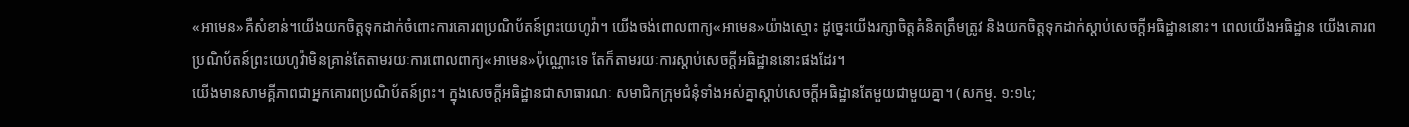«អាមេន»គឺសំខាន់។យើងយកចិត្តទុកដាក់ចំពោះការគោរពប្រណិប័តន៍ព្រះយេហូវ៉ា។ យើងចង់ពោលពាក្យ«អាមេន»យ៉ាងស្មោះ ដូច្នេះយើងរក្សាចិត្តគំនិតត្រឹមត្រូវ និងយកចិត្តទុកដាក់ស្ដាប់សេចក្ដីអធិដ្ឋាននោះ។ ពេលយើងអធិដ្ឋាន យើងគោរពប្រណិប័តន៍ព្រះយេហូវ៉ាមិនគ្រាន់តែតាមរយៈការពោលពាក្យ«អាមេន»ប៉ុណ្ណោះទេ តែក៏តាមរយៈការស្ដាប់សេចក្ដីអធិដ្ឋាននោះផងដែរ។
យើងមានសាមគ្គីភាពជាអ្នកគោរពប្រណិប័តន៍ព្រះ។ ក្នុងសេចក្ដីអធិដ្ឋានជាសាធារណៈ សមាជិកក្រុមជំនុំទាំងអស់គ្នាស្ដាប់សេចក្ដីអធិដ្ឋានតែមួយជាមួយគ្នា។ (សកម្ម. ១:១៤;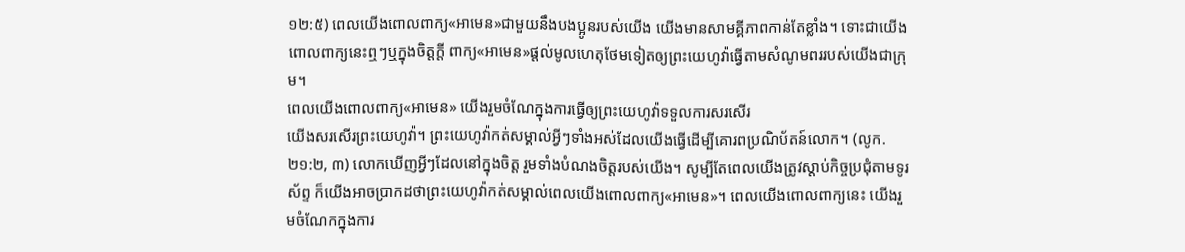១២:៥) ពេលយើងពោលពាក្យ«អាមេន»ជាមួយនឹងបងប្អូនរបស់យើង យើងមានសាមគ្គីភាពកាន់តែខ្លាំង។ ទោះជាយើងពោលពាក្យនេះឮៗឬក្នុងចិត្តក្ដី ពាក្យ«អាមេន»ផ្ដល់មូលហេតុថែមទៀតឲ្យព្រះយេហូវ៉ាធ្វើតាមសំណូមពររបស់យើងជាក្រុម។
ពេលយើងពោលពាក្យ«អាមេន» យើងរួមចំណែក្នុងការធ្វើឲ្យព្រះយេហូវ៉ាទទួលការសរសើរ
យើងសរសើរព្រះយេហូវ៉ា។ ព្រះយេហូវ៉ាកត់សម្គាល់អ្វីៗទាំងអស់ដែលយើងធ្វើដើម្បីគោរពប្រណិប័តន៍លោក។ (លូក. ២១:២, ៣) លោកឃើញអ្វីៗដែលនៅក្នុងចិត្ត រួមទាំងបំណងចិត្តរបស់យើង។ សូម្បីតែពេលយើងត្រូវស្ដាប់កិច្ចប្រជុំតាមទូរស័ព្ទ ក៏យើងអាចប្រាកដថាព្រះយេហូវ៉ាកត់សម្គាល់ពេលយើងពោលពាក្យ«អាមេន»។ ពេលយើងពោលពាក្យនេះ យើងរួមចំណែកក្នុងការ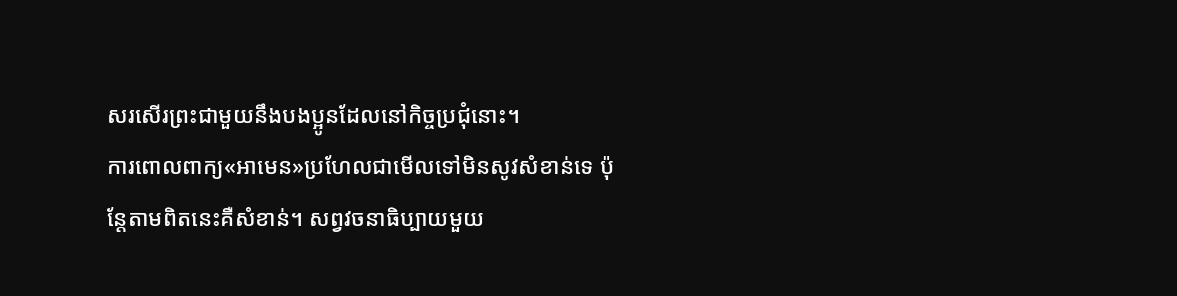សរសើរព្រះជាមួយនឹងបងប្អូនដែលនៅកិច្ចប្រជុំនោះ។
ការពោលពាក្យ«អាមេន»ប្រហែលជាមើលទៅមិនសូវសំខាន់ទេ ប៉ុន្តែតាមពិតនេះគឺសំខាន់។ សព្វវចនាធិប្បាយមួយ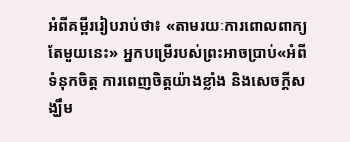អំពីគម្ពីររៀបរាប់ថា៖ «តាមរយៈការពោលពាក្យតែមួយនេះ» អ្នកបម្រើរបស់ព្រះអាចប្រាប់«អំពីទំនុកចិត្ត ការពេញចិត្តយ៉ាងខ្លាំង និងសេចក្ដីសង្ឃឹម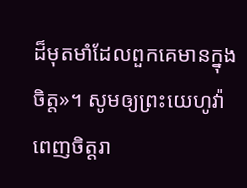ដ៏មុតមាំដែលពួកគេមានក្នុងចិត្ត»។ សូមឲ្យព្រះយេហូវ៉ាពេញចិត្តរា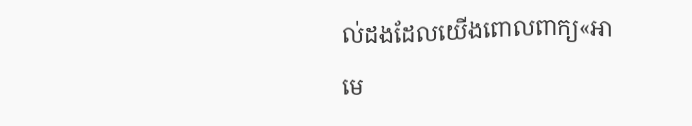ល់ដងដែលយើងពោលពាក្យ«អាមេ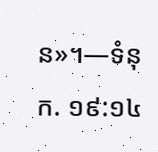ន»។—ទំនុក. ១៩:១៤